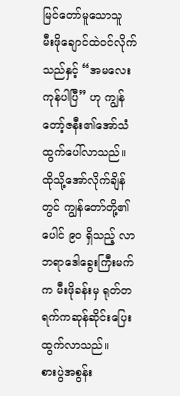မြင်တော်မူသောသူ
မီးဖိုချောင်ထဲဝင်လိုက်သည်နှင့် “အမလေး ကုန်ပါပြီ” ဟု ကျွန်တော့်ဇနီး၏အော်သံ ထွက်ပေါ်လာသည်။ ထိုသို့အော်လိုက်ချိန်တွင် ကျွန်တော်တို့၏ ပေါင် ၉၀ ရှိသည့် လာဘရာဒေါခွေးကြီးမက်က မီးဖိုခန်းမှ ရုတ်တရက်ကဆုန်ဆိုင်းပြေးထွက်လာသည်။
စားပွဲအစွန်း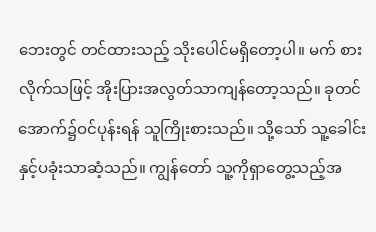ဘေးတွင် တင်ထားသည့် သိုးပေါင်မရှိတော့ပါ။ မက် စားလိုက်သဖြင့် အိုးပြားအလွတ်သာကျန်တော့သည်။ ခုတင်အောက်၌ဝင်ပုန်းရန် သူကြိုးစားသည်။ သို့သော် သူ့ခေါင်းနှင့်ပခုံးသာဆံ့သည်။ ကျွန်တော် သူ့ကိုရှာတွေ့သည့်အ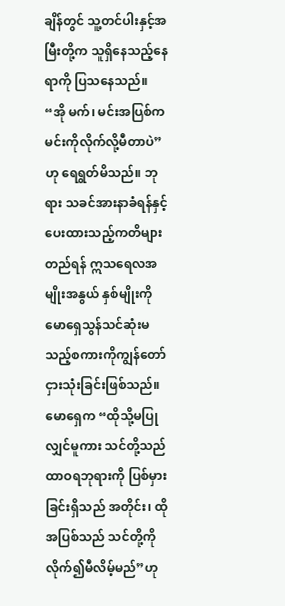ချိန်တွင် သူ့တင်ပါးနှင့်အမြီးတို့က သူရှိနေသည့်နေရာကို ပြသနေသည်။
“အို မက်၊ မင်းအပြစ်က မင်းကိုလိုက်လို့မီတာပဲ” ဟု ရေရွတ်မိသည်။ ဘုရား သခင်အားနာခံရန်နှင့် ပေးထားသည့်ကတိများတည်ရန် ဣသရေလအမျိုးအနွယ် နှစ်မျိုးကို မောရှေသွန်သင်ဆုံးမသည့်စကားကိုကျွန်တော်ငှားသုံးခြင်းဖြစ်သည်။ မောရှေက “ထိုသို့မပြုလျှင်မူကား သင်တို့သည် ထာဝရဘုရားကို ပြစ်မှားခြင်းရှိသည် အတိုင်း၊ ထိုအပြစ်သည် သင်တို့ကိုလိုက်၍မီလိမ့်မည်”ဟု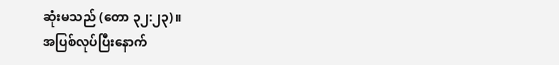ဆုံးမသည် (တော ၃၂:၂၃)။
အပြစ်လုပ်ပြီးနောက်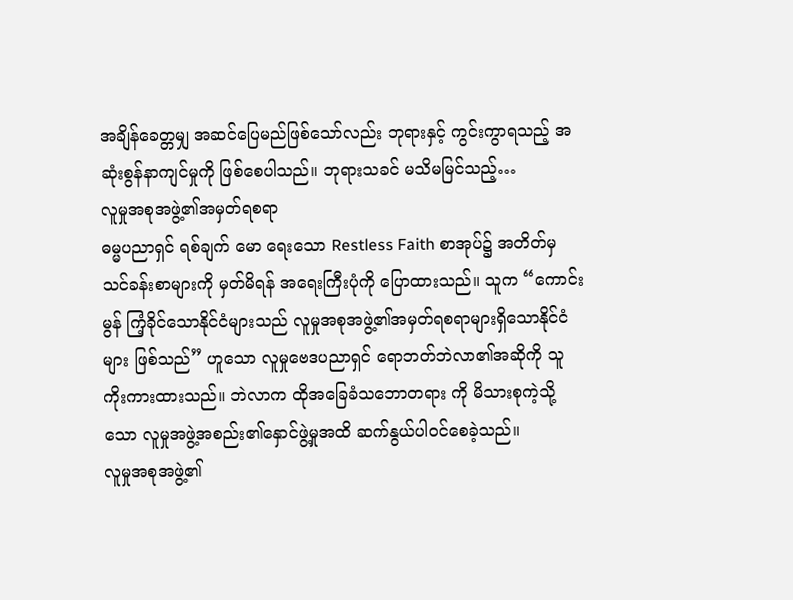အချိန်ခေတ္တမျှ အဆင်ပြေမည်ဖြစ်သော်လည်း ဘုရားနှင့် ကွင်းကွာရသည့် အဆုံးစွန်နာကျင်မှုကို ဖြစ်စေပါသည်။ ဘုရားသခင် မသိမမြင်သည့်…
လူမှုအစုအဖွဲ့၏အမှတ်ရစရာ
ဓမ္မပညာရှင် ရစ်ချက် မော ရေးသော Restless Faith စာအုပ်၌ အတိတ်မှ သင်ခန်းစာများကို မှတ်မိရန် အရေးကြီးပုံကို ပြောထားသည်။ သူက “ကောင်းမွန် ကြံ့ခိုင်သောနိုင်ငံများသည် လူမှုအစုအဖွဲ့၏အမှတ်ရစရာများရှိသောနိုင်ငံများ ဖြစ်သည်” ဟူသော လူမှုဗေဒပညာရှင် ရောဘတ်ဘဲလာ၏အဆိုကို သူကိုးကားထားသည်။ ဘဲလာက ထိုအခြေခံသဘောတရား ကို မိသားစုကဲ့သို့သော လူမှုအဖွဲ့အစည်း၏နှောင်ဖွဲ့မှုအထိ ဆက်နွယ်ပါဝင်စေခဲ့သည်။
လူမှုအစုအဖွဲ့၏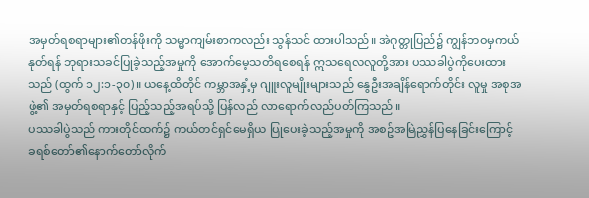အမှတ်ရစရာများ၏တန်ဖိုးကို သမ္မာကျမ်းစာကလည်း သွန်သင် ထားပါသည်။ အဲဂုတ္တုပြည်၌ ကျွန်ဘဝမှကယ်နုတ်ရန် ဘုရားသခင်ပြုခဲ့သည့်အမှုကို အောက်မေ့သတိရစေရန် ဣသရေလလူတို့အား ပဿခါပွဲကိုပေးထားသည် (ထွက် ၁၂:၁-၃၀)။ ယနေ့ထိတိုင် ကမ္ဘာအနှံ့မှ ဂျူးလူမျိုးများသည် နွေဦးအချိန်ရောက်တိုင်း လူမှု အစုအဖွဲ့၏ အမှတ်ရစရာနှင့် ပြည့်သည့်အရပ်သို့ ပြန်လည် လာရောက်လည်ပတ်ကြသည်။
ပဿခါပွဲသည် ကားတိုင်ထက်၌ ကယ်တင်ရှင်မေရှိယ ပြုပေးခဲ့သည့်အမှုကို အစဥ်အမြဲညွှန်ပြနေခြင်းကြောင့် ခရစ်တော်၏နောက်တော်လိုက်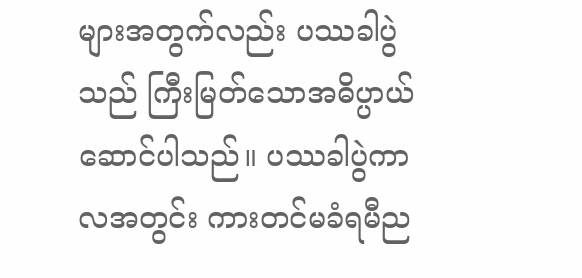များအတွက်လည်း ပဿခါပွဲသည် ကြီးမြတ်သောအဓိပ္ပာယ်ဆောင်ပါသည်။ ပဿခါပွဲကာလအတွင်း ကားတင်မခံရမီည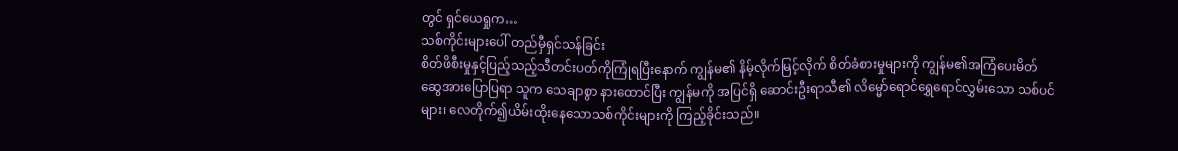တွင် ရှင်ယေရှုက…
သစ်ကိုင်းများပေါ် တည်မှီရှင်သန်ခြင်း
စိတ်ဖိစီးမှုနှင့်ပြည့်သည့်သီတင်းပတ်ကိုကြုံရပြီးနောက် ကျွန်မ၏ နိမ့်လိုက်မြင့်လိုက် စိတ်ခံစားမှုများကို ကျွန်မ၏အကြံပေးမိတ်ဆွေအားပြောပြရာ သူက သေချာစွာ နားထောင်ပြီး ကျွန်မကို အပြင်ရှိ ဆောင်းဦးရာသီ၏ လိမ္မော်ရောင်ရွှေရောင်လွှမ်းသော သစ်ပင်များ၊ လေတိုက်၍ယိမ်းထိုးနေသောသစ်ကိုင်းများကို ကြည့်ခိုင်းသည်။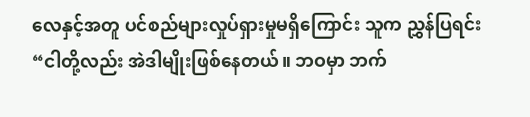လေနှင့်အတူ ပင်စည်များလှုပ်ရှားမှုမရှိကြောင်း သူက ညွှန်ပြရင်း “ငါတို့လည်း အဲဒါမျိုးဖြစ်နေတယ်။ ဘဝမှာ ဘက်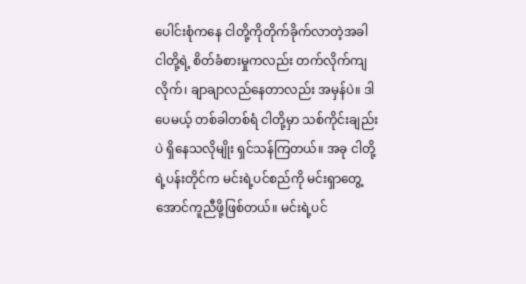ပေါင်းစုံကနေ ငါတို့ကိုတိုက်ခိုက်လာတဲ့အခါ ငါတို့ရဲ့ စိတ်ခံစားမှုကလည်း တက်လိုက်ကျလိုက်၊ ချာချာလည်နေတာလည်း အမှန်ပဲ။ ဒါပေမယ့် တစ်ခါတစ်ရံ ငါတို့မှာ သစ်ကိုင်းချည်းပဲ ရှိနေသလိုမျိုး ရှင်သန်ကြတယ်။ အခု ငါတို့ရဲ့ပန်းတိုင်က မင်းရဲ့ပင်စည်ကို မင်းရှာတွေ့အောင်ကူညီဖို့ဖြစ်တယ်။ မင်းရဲ့ပင်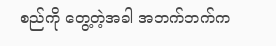စည်ကို တွေ့တဲ့အခါ အဘက်ဘက်က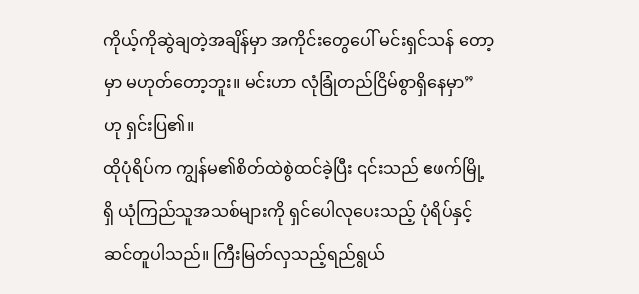ကိုယ့်ကိုဆွဲချတဲ့အချိန်မှာ အကိုင်းတွေပေါ် မင်းရှင်သန် တော့မှာ မဟုတ်တော့ဘူး။ မင်းဟာ လုံခြုံတည်ငြိမ်စွာရှိနေမှာ” ဟု ရှင်းပြ၏။
ထိုပုံရိပ်က ကျွန်မ၏စိတ်ထဲစွဲထင်ခဲ့ပြီး ၎င်းသည် ဧဖက်မြို့ရှိ ယုံကြည်သူအသစ်များကို ရှင်ပေါလုပေးသည့် ပုံရိပ်နှင့်ဆင်တူပါသည်။ ကြီးမြတ်လှသည့်ရည်ရွယ်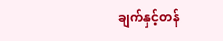ချက်နှင့်တန်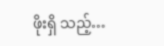ဖိုးရှိ သည့်…